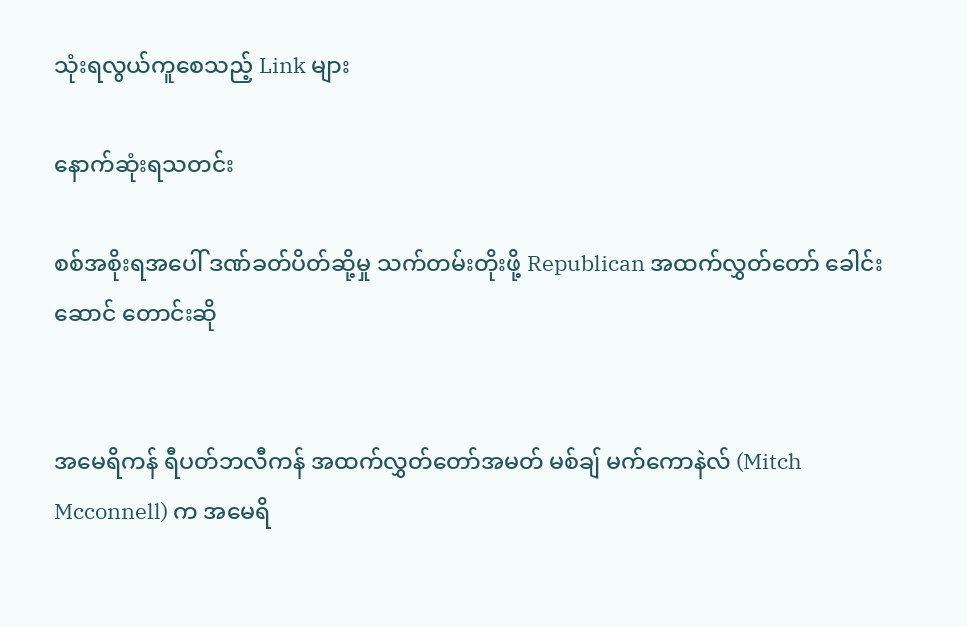သုံးရလွယ်ကူစေသည့် Link များ

နောက်ဆုံးရသတင်း

စစ်အစိုးရအပေါ် ဒဏ်ခတ်ပိတ်ဆို့မှု သက်တမ်းတိုးဖို့ Republican အထက်လွှတ်တော် ခေါင်းဆောင် တောင်းဆို


အမေရိကန် ရီပတ်ဘလီကန် အထက်လွှတ်တော်အမတ် မစ်ချ် မက်ကောနဲလ် (Mitch Mcconnell) က အမေရိ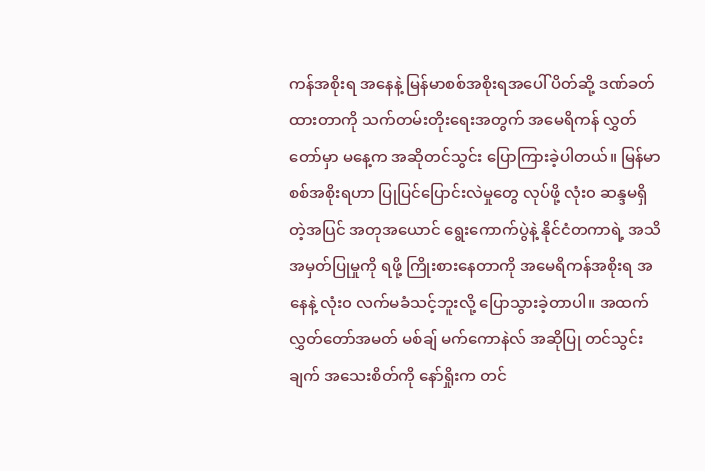ကန်အစိုးရ အနေနဲ့ မြန်မာစစ်အစိုးရအပေါ် ပိတ်ဆို့ ဒဏ်ခတ်ထားတာကို သက်တမ်းတိုးရေးအတွက် အမေရိကန် လွှတ်တော်မှာ မနေ့က အဆိုတင်သွင်း ပြောကြားခဲ့ပါတယ်။ မြန်မာစစ်အစိုးရဟာ ပြုပြင်ပြောင်းလဲမှုတွေ လုပ်ဖို့ လုံး၀ ဆန္ဒမရှိတဲ့အပြင် အတုအယောင် ရွေးကောက်ပွဲနဲ့ နိုင်ငံတကာရဲ့ အသိအမှတ်ပြုမှုကို ရဖို့ ကြိုးစားနေတာကို အမေရိကန်အစိုးရ အနေနဲ့ လုံး၀ လက်မခံသင့်ဘူးလို့ ပြောသွားခဲ့တာပါ။ အထက်လွှတ်တော်အမတ် မစ်ချ် မက်ကောနဲလ် အဆိုပြု တင်သွင်းချက် အသေးစိတ်ကို နော်ရှိုးက တင်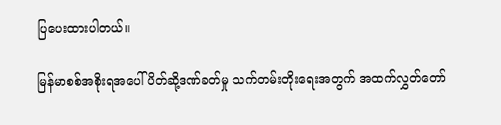ပြပေးထားပါတယ်။

မြန်မာစစ်အစိုးရအပေါ် ပိတ်ဆို့ဒဏ်ခတ်မှု သက်တမ်းတိုးရေးအတွက် အထက်လွှတ်တော်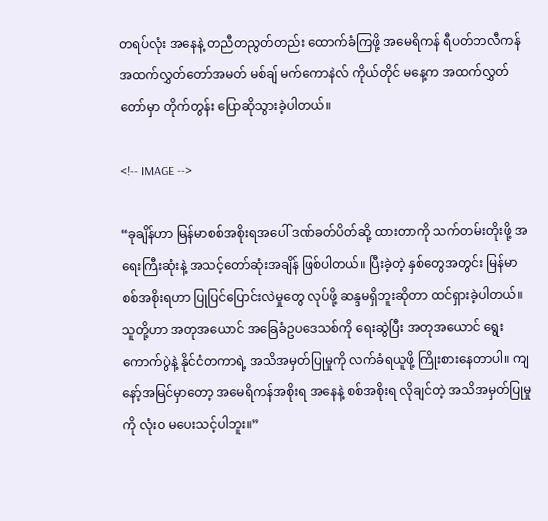တရပ်လုံး အနေနဲ့ တညီတညွတ်တည်း ထောက်ခံကြဖို့ အမေရိကန် ရီပတ်ဘလီကန် အထက်လွှတ်တော်အမတ် မစ်ချ် မက်ကောနဲလ် ကိုယ်တိုင် မနေ့က အထက်လွှတ်တော်မှာ တိုက်တွန်း ပြောဆိုသွားခဲ့ပါတယ်။

<!-- IMAGE -->

“ခုချိန်ဟာ မြန်မာစစ်အစိုးရအပေါ် ဒဏ်ခတ်ပိတ်ဆို့ ထားတာကို သက်တမ်းတိုးဖို့ အရေးကြီးဆုံးနဲ့ အသင့်တော်ဆုံးအချိန် ဖြစ်ပါတယ်။ ပြီးခဲ့တဲ့ နှစ်တွေအတွင်း မြန်မာစစ်အစိုးရဟာ ပြုပြင်ပြောင်းလဲမှုတွေ လုပ်ဖို့ ဆန္ဒမရှိဘူးဆိုတာ ထင်ရှားခဲ့ပါတယ်။ သူတို့ဟာ အတုအယောင် အခြေခံဥပဒေသစ်ကို ရေးဆွဲပြီး အတုအယောင် ရွေးကောက်ပွဲနဲ့ နိုင်ငံတကာရဲ့ အသိအမှတ်ပြုမှုကို လက်ခံရယူဖို့ ကြိုးစားနေတာပါ။ ကျနော့်အမြင်မှာတော့ အမေရိကန်အစိုးရ အနေနဲ့ စစ်အစိုးရ လိုချင်တဲ့ အသိအမှတ်ပြုမှုကို လုံး၀ မပေးသင့်ပါဘူး။”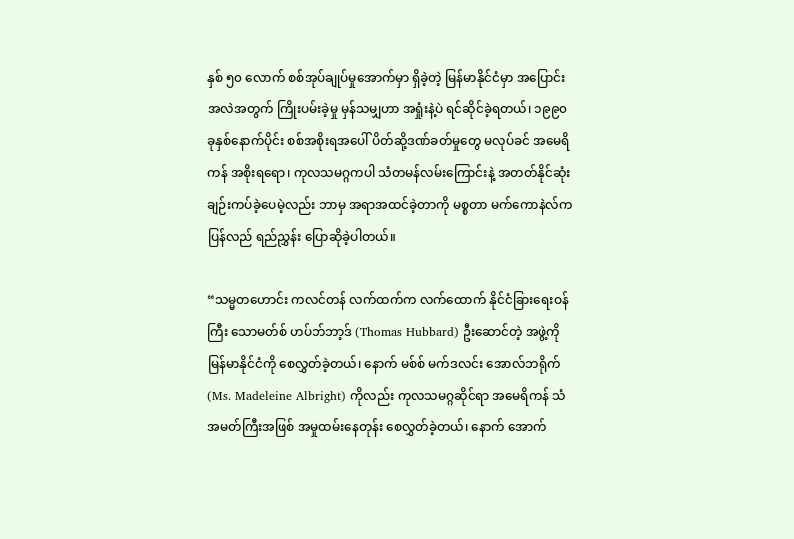နှစ် ၅၀ လောက် စစ်အုပ်ချုပ်မှုအောက်မှာ ရှိခဲ့တဲ့ မြန်မာနိုင်ငံမှာ အပြောင်းအလဲအတွက် ကြိုးပမ်းခဲ့မှု မှန်သမျှဟာ အရှုံးနဲ့ပဲ ရင်ဆိုင်ခဲ့ရတယ်၊ ၁၉၉၀ ခုနှစ်နောက်ပိုင်း စစ်အစိုးရအပေါ် ပိတ်ဆို့ဒဏ်ခတ်မှုတွေ မလုပ်ခင် အမေရိကန် အစိုးရရော၊ ကုလသမဂ္ဂကပါ သံတမန်လမ်းကြောင်းနဲ့ အတတ်နိုင်ဆုံး ချဉ်းကပ်ခဲ့ပေမဲ့လည်း ဘာမှ အရာအထင်ခဲ့တာကို မစ္စတာ မက်ကောနဲလ်က ပြန်လည် ရည်ညွှန်း ပြောဆိုခဲ့ပါတယ်။

“သမ္မတဟောင်း ကလင်တန် လက်ထက်က လက်ထောက် နိုင်ငံခြားရေးဝန်ကြီး သောမတ်စ် ဟပ်ဘ်ဘာ့ဒ် (Thomas Hubbard) ဦးဆောင်တဲ့ အဖွဲ့ကို မြန်မာနိုင်ငံကို စေလွှတ်ခဲ့တယ်၊ နောက် မစ်စ် မက်ဒလင်း အောလ်ဘရိုက် (Ms. Madeleine Albright) ကိုလည်း ကုလသမဂ္ဂဆိုင်ရာ အမေရိကန် သံအမတ်ကြီးအဖြစ် အမှုထမ်းနေတုန်း စေလွှတ်ခဲ့တယ်၊ နောက် အောက်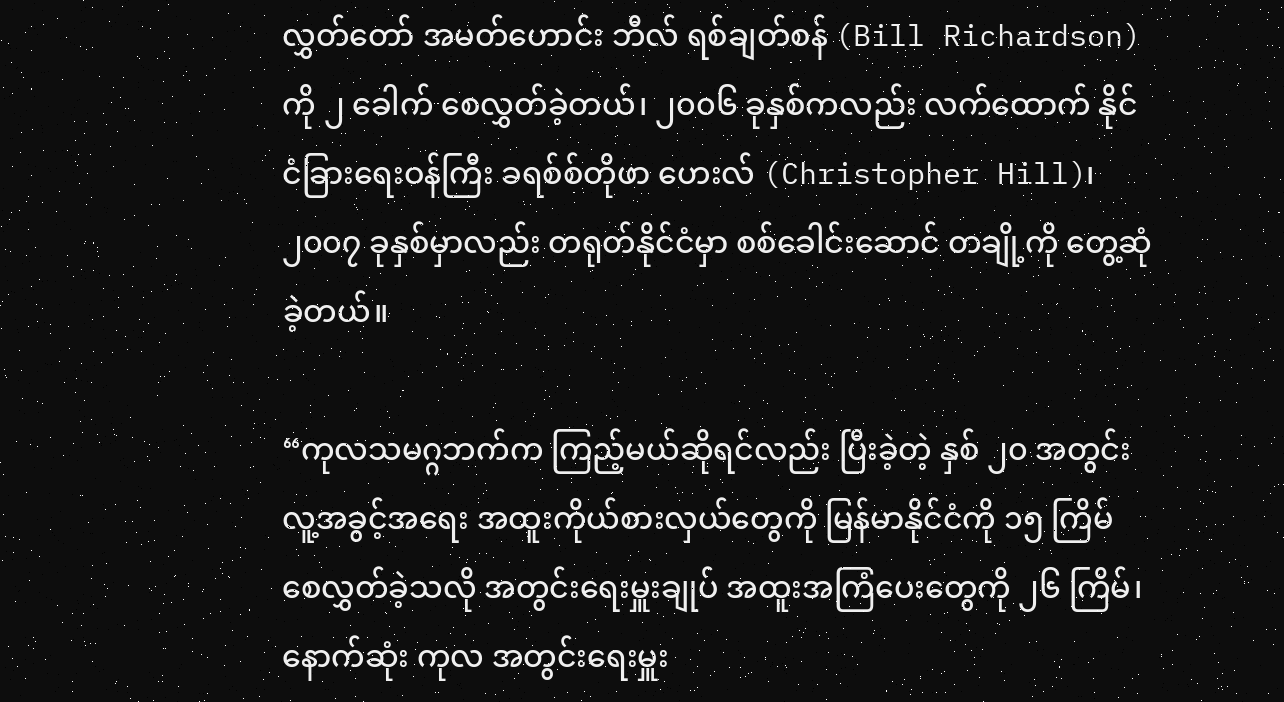လွှတ်တော် အမတ်ဟောင်း ဘီလ် ရစ်ချတ်စန် (Bill Richardson) ကို ၂ ခေါက် စေလွှတ်ခဲ့တယ်၊ ၂၀၀၆ ခုနှစ်ကလည်း လက်ထောက် နိုင်ငံခြားရေးဝန်ကြီး ခရစ်စ်တိုဖာ ဟေးလ် (Christopher Hill)၊ ၂၀၀၇ ခုနှစ်မှာလည်း တရုတ်နိုင်ငံမှာ စစ်ခေါင်းဆောင် တချို့ကို တွေ့ဆုံခဲ့တယ်။

“ကုလသမဂ္ဂဘက်က ကြည့်မယ်ဆိုရင်လည်း ပြီးခဲ့တဲ့ နှစ် ၂၀ အတွင်း လူ့အခွင့်အရေး အထူးကိုယ်စားလှယ်တွေကို မြန်မာနိုင်ငံကို ၁၅ ကြိမ် စေလွှတ်ခဲ့သလို အတွင်းရေးမှူးချုပ် အထူးအကြံပေးတွေကို ၂၆ ကြိမ်၊ နောက်ဆုံး ကုလ အတွင်းရေးမှူး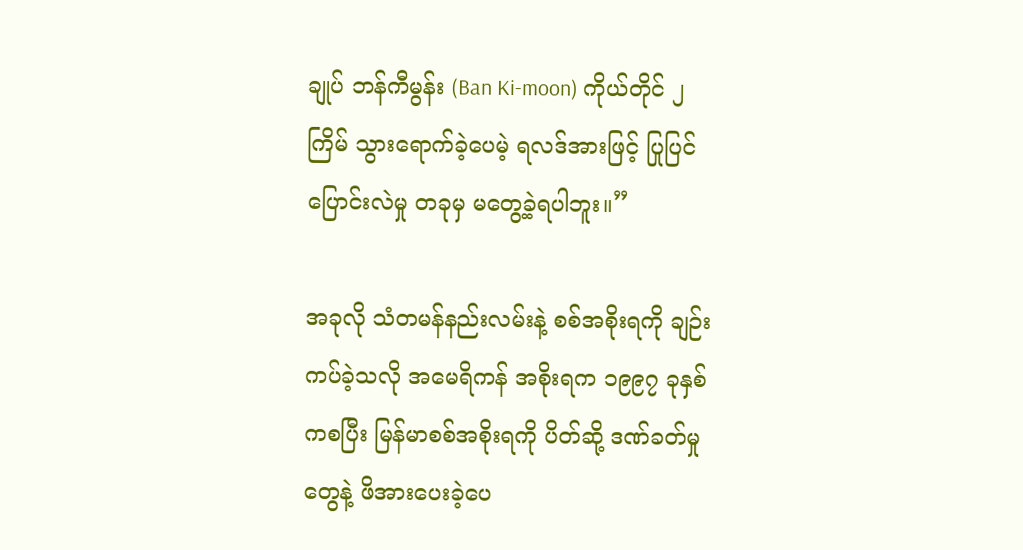ချုပ် ဘန်ကီမွန်း (Ban Ki-moon) ကိုယ်တိုင် ၂ ကြိမ် သွားရောက်ခဲ့ပေမဲ့ ရလဒ်အားဖြင့် ပြုပြင်ပြောင်းလဲမှု တခုမှ မတွေ့ခဲ့ရပါဘူး။”

အခုလို သံတမန်နည်းလမ်းနဲ့ စစ်အစိုးရကို ချဉ်းကပ်ခဲ့သလို အမေရိကန် အစိုးရက ၁၉၉၇ ခုနှစ်ကစပြီး မြန်မာစစ်အစိုးရကို ပိတ်ဆို့ ဒဏ်ခတ်မှုတွေနဲ့ ဖိအားပေးခဲ့ပေ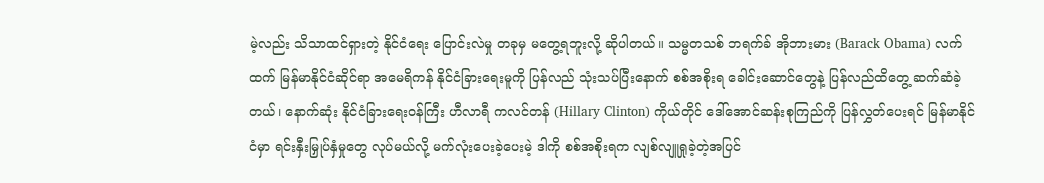မဲ့လည်း သိသာထင်ရှားတဲ့ နိုင်ငံရေး ပြောင်းလဲမှု တခုမှ မတွေ့ရဘူးလို့ ဆိုပါတယ်။ သမ္မတသစ် ဘရက်ခ် အိုဘားမား (Barack Obama) လက်ထက် မြန်မာနိုင်ငံဆိုင်ရာ အမေရိကန် နိုင်ငံခြားရေးမူကို ပြန်လည် သုံးသပ်ပြီးနောက် စစ်အစိုးရ ခေါင်းဆောင်တွေနဲ့ ပြန်လည်ထိတွေ့ ဆက်ဆံခဲ့တယ်၊ နောက်ဆုံး နိုင်ငံခြားရေးဝန်ကြီး ဟီလာရီ ကလင်တန် (Hillary Clinton) ကိုယ်တိုင် ဒေါ်အောင်ဆန်းစုကြည်ကို ပြန်လွှတ်ပေးရင် မြန်မာနိုင်ငံမှာ ရင်းနှီးမြှုပ်နှံမှုတွေ လုပ်မယ်လို့ မက်လုံးပေးခဲ့ပေးမဲ့ ဒါကို စစ်အစိုးရက လျစ်လျူရှုခဲ့တဲ့အပြင်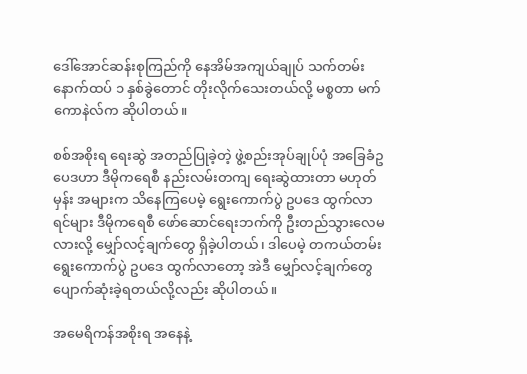ဒေါ်အောင်ဆန်းစုကြည်ကို နေအိမ်အကျယ်ချုပ် သက်တမ်း နောက်ထပ် ၁ နှစ်ခွဲတောင် တိုးလိုက်သေးတယ်လို့ မစ္စတာ မက်ကောနဲလ်က ဆိုပါတယ်။

စစ်အစိုးရ ရေးဆွဲ အတည်ပြုခဲ့တဲ့ ဖွဲ့စည်းအုပ်ချုပ်ပုံ အခြေခံဥပေဒဟာ ဒီမိုကရေစီ နည်းလမ်းတကျ ရေးဆွဲထားတာ မဟုတ်မှန်း အများက သိနေကြပေမဲ့ ရွေးကောက်ပွဲ ဥပဒေ ထွက်လာရင်များ ဒီမိုကရေစီ ဖော်ဆောင်ရေးဘက်ကို ဦးတည်သွားလေမလားလို့ မျှော်လင့်ချက်တွေ ရှိခဲ့ပါတယ်၊ ဒါပေမဲ့ တကယ်တမ်း ရွေးကောက်ပွဲ ဥပဒေ ထွက်လာတော့ အဲဒီ မျှော်လင့်ချက်တွေ ပျောက်ဆုံးခဲ့ရတယ်လို့လည်း ဆိုပါတယ်။

အမေရိကန်အစိုးရ အနေနဲ့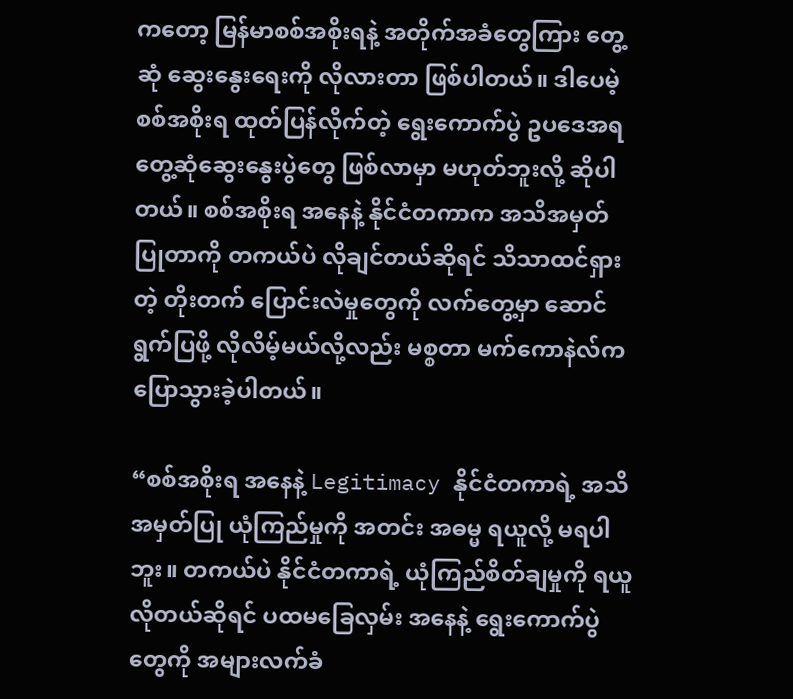ကတော့ မြန်မာစစ်အစိုးရနဲ့ အတိုက်အခံတွေကြား တွေ့ဆုံ ဆွေးနွေးရေးကို လိုလားတာ ဖြစ်ပါတယ်။ ဒါပေမဲ့ စစ်အစိုးရ ထုတ်ပြန်လိုက်တဲ့ ရွေးကောက်ပွဲ ဥပဒေအရ တွေ့ဆုံဆွေးနွေးပွဲတွေ ဖြစ်လာမှာ မဟုတ်ဘူးလို့ ဆိုပါတယ်။ စစ်အစိုးရ အနေနဲ့ နိုင်ငံတကာက အသိအမှတ် ပြုတာကို တကယ်ပဲ လိုချင်တယ်ဆိုရင် သိသာထင်ရှားတဲ့ တိုးတက် ပြောင်းလဲမှုတွေကို လက်တွေ့မှာ ဆောင်ရွက်ပြဖို့ လိုလိမ့်မယ်လို့လည်း မစ္စတာ မက်ကောနဲလ်က ပြောသွားခဲ့ပါတယ်။

“စစ်အစိုးရ အနေနဲ့ Legitimacy နိုင်ငံတကာရဲ့ အသိအမှတ်ပြု ယုံကြည်မှုကို အတင်း အဓမ္မ ရယူလို့ မရပါဘူး။ တကယ်ပဲ နိုင်ငံတကာရဲ့ ယုံကြည်စိတ်ချမှုကို ရယူလိုတယ်ဆိုရင် ပထမခြေလှမ်း အနေနဲ့ ရွေးကောက်ပွဲတွေကို အများလက်ခံ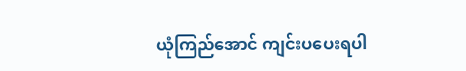ယုံကြည်အောင် ကျင်းပပေးရပါ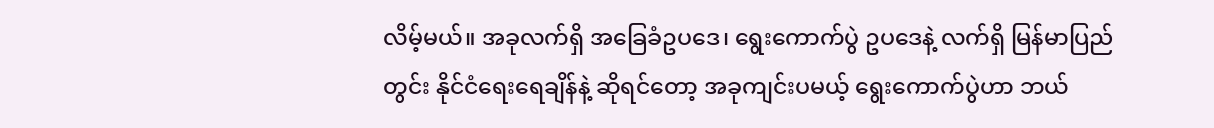လိမ့်မယ်။ အခုလက်ရှိ အခြေခံဥပဒေ၊ ရွေးကောက်ပွဲ ဥပဒေနဲ့ လက်ရှိ မြန်မာပြည်တွင်း နိုင်ငံရေးရေချိန်နဲ့ ဆိုရင်တော့ အခုကျင်းပမယ့် ရွေးကောက်ပွဲဟာ ဘယ်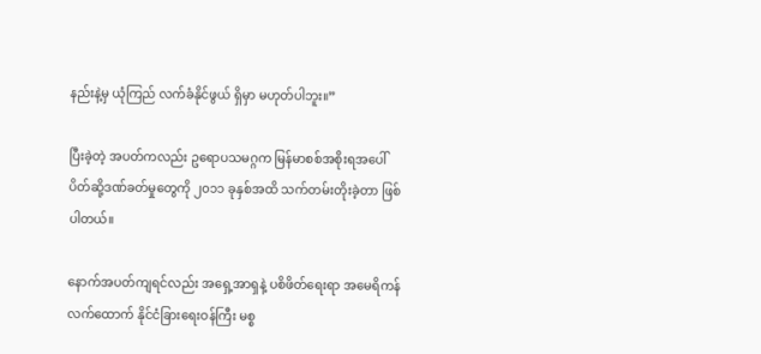နည်းနဲ့မှ ယုံကြည် လက်ခံနိုင်ဖွယ် ရှိမှာ မဟုတ်ပါဘူး။”

ပြီးခဲ့တဲ့ အပတ်ကလည်း ဥရောပသမဂ္ဂက မြန်မာစစ်အစိုးရအပေါ် ပိတ်ဆို့ဒဏ်ခတ်မှုတွေကို ၂၀၁၁ ခုနှစ်အထိ သက်တမ်းတိုးခဲ့တာ ဖြစ်ပါတယ်။

နောက်အပတ်ကျရင်လည်း အရှေ့အာရှနဲ့ ပစိဖိတ်ရေးရာ အမေရိကန် လက်ထောက် နိုင်ငံခြားရေးဝန်ကြီး မစ္စ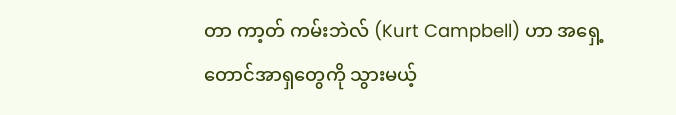တာ ကာ့တ် ကမ်းဘဲလ် (Kurt Campbell) ဟာ အရှေ့တောင်အာရှတွေကို သွားမယ့်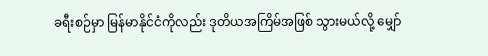ခရီးစဉ်မှာ မြန်မာနိုင်ငံကိုလည်း ဒုတိယအကြိမ်အဖြစ် သွားမယ်လို့ မျှော်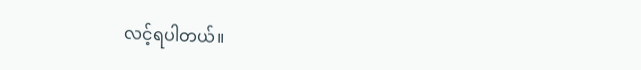လင့်ရပါတယ်။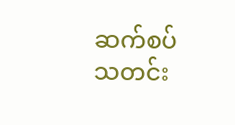ဆက်စပ်သတင်း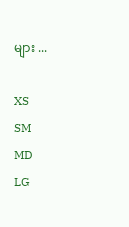များ ...

XS
SM
MD
LG